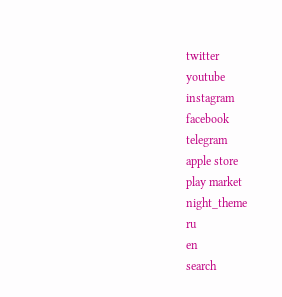twitter
youtube
instagram
facebook
telegram
apple store
play market
night_theme
ru
en
search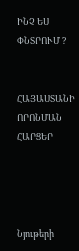ԻՆՉ ԵՍ ՓՆՏՐՈՒՄ ?


ՀԱՅԱՍՏԱՆԻ ՈՐՈՆՄԱՆ ՀԱՐՑԵՐ




Նյութերի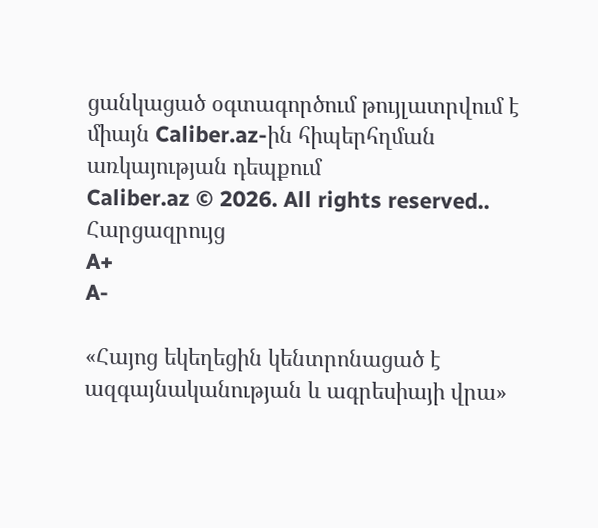ցանկացած օգտագործում թույլատրվում է միայն Caliber.az-ին հիպերհղման առկայության դեպքում
Caliber.az © 2026. All rights reserved..
Հարցազրույց
A+
A-

«Հայոց եկեղեցին կենտրոնացած է ազգայնականության և ագրեսիայի վրա»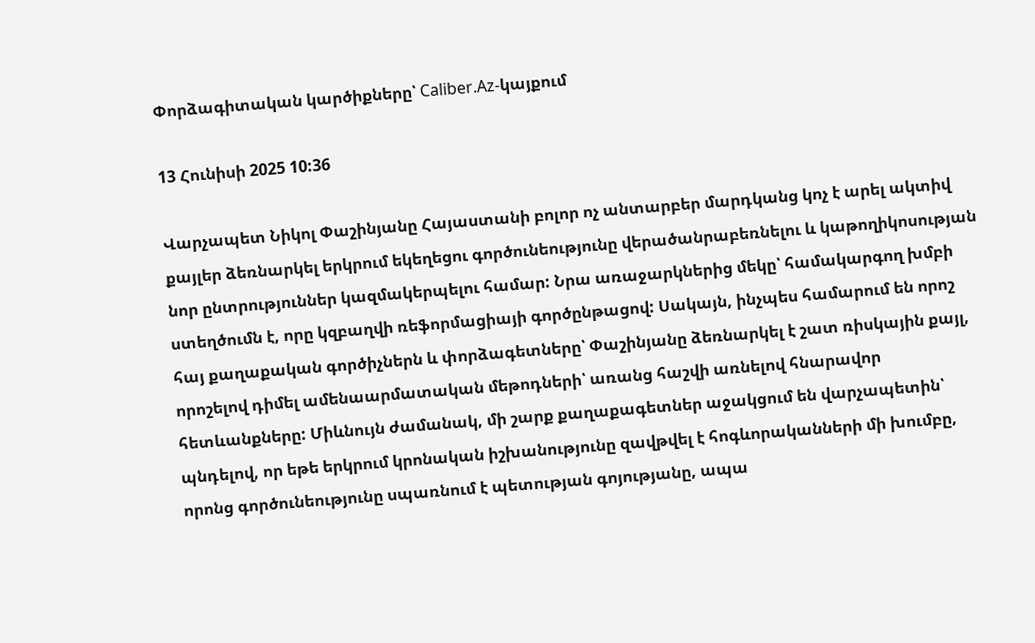Փորձագիտական կարծիքները՝ Caliber.Az-կայքում

13 Հունիսի 2025 10:36

Վարչապետ Նիկոլ Փաշինյանը Հայաստանի բոլոր ոչ անտարբեր մարդկանց կոչ է արել ակտիվ քայլեր ձեռնարկել երկրում եկեղեցու գործունեությունը վերածանրաբեռնելու և կաթողիկոսության նոր ընտրություններ կազմակերպելու համար: Նրա առաջարկներից մեկը՝ համակարգող խմբի ստեղծումն է, որը կզբաղվի ռեֆորմացիայի գործընթացով: Սակայն, ինչպես համարում են որոշ հայ քաղաքական գործիչներն և փորձագետները՝ Փաշինյանը ձեռնարկել է շատ ռիսկային քայլ, որոշելով դիմել ամենաարմատական մեթոդների՝ առանց հաշվի առնելով հնարավոր հետևանքները: Միևնույն ժամանակ, մի շարք քաղաքագետներ աջակցում են վարչապետին՝ պնդելով, որ եթե երկրում կրոնական իշխանությունը զավթվել է հոգևորականների մի խումբը, որոնց գործունեությունը սպառնում է պետության գոյությանը, ապա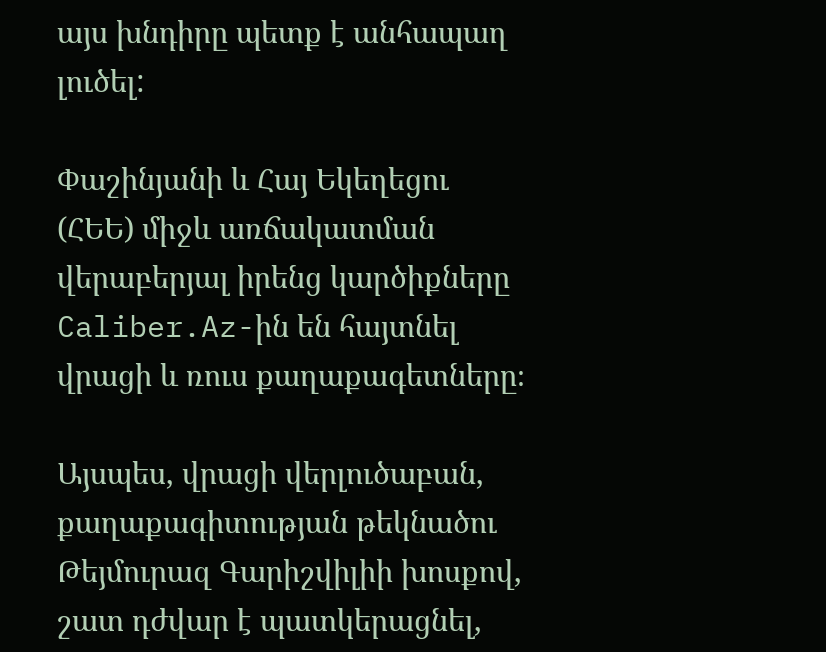այս խնդիրը պետք է անհապաղ լուծել:

Փաշինյանի և Հայ Եկեղեցու (ՀԵԵ) միջև առճակատման վերաբերյալ իրենց կարծիքները Caliber.Az-ին են հայտնել վրացի և ռուս քաղաքագետները։

Այսպես, վրացի վերլուծաբան, քաղաքագիտության թեկնածու Թեյմուրազ Գարիշվիլիի խոսքով, շատ դժվար է պատկերացնել,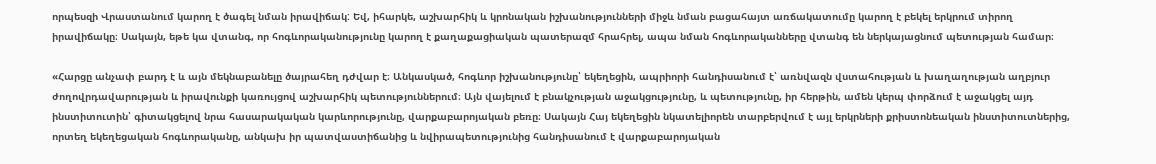որպեսզի Վրաստանում կարող է ծագել նման իրավիճակ: Եվ, իհարկե, աշխարհիկ և կրոնական իշխանությունների միջև նման բացահայտ առճակատումը կարող է բեկել երկրում տիրող իրավիճակը։ Սակայն, եթե կա վտանգ, որ հոգևորականությունը կարող է քաղաքացիական պատերազմ հրահրել, ապա նման հոգևորականները վտանգ են ներկայացնում պետության համար։

«Հարցը անչափ բարդ է և այն մեկնաբանելը ծայրահեղ դժվար է։ Անկասկած, հոգևոր իշխանությունը՝ եկեղեցին, ապրիորի հանդիսանում է՝ առնվազն վստահության և խաղաղության աղբյուր ժողովրդավարության և իրավունքի կառույցով աշխարհիկ պետություններում։ Այն վայելում է բնակչության աջակցությունը, և պետությունը, իր հերթին, ամեն կերպ փորձում է աջակցել այդ ինստիտուտին՝ գիտակցելով նրա հասարակական կարևորությունը, վարքաբարոյական բեռը։ Սակայն Հայ եկեղեցին նկատելիորեն տարբերվում է այլ երկրների քրիստոնեական ինստիտուտներից, որտեղ եկեղեցական հոգևորականը, անկախ իր պատվաստիճանից և նվիրապետությունից հանդիսանում է վարքաբարոյական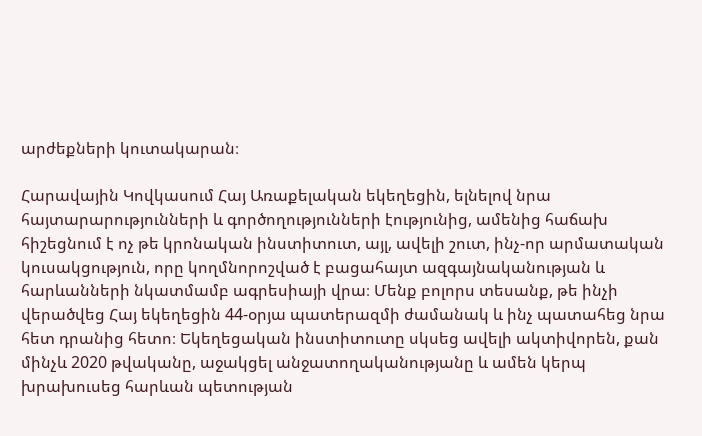արժեքների կուտակարան։

Հարավային Կովկասում Հայ Առաքելական եկեղեցին, ելնելով նրա հայտարարությունների և գործողությունների էությունից, ամենից հաճախ հիշեցնում է ոչ թե կրոնական ինստիտուտ, այլ, ավելի շուտ, ինչ-որ արմատական կուսակցություն, որը կողմնորոշված է բացահայտ ազգայնականության և հարևանների նկատմամբ ագրեսիայի վրա։ Մենք բոլորս տեսանք, թե ինչի վերածվեց Հայ եկեղեցին 44-օրյա պատերազմի ժամանակ և ինչ պատահեց նրա հետ դրանից հետո։ Եկեղեցական ինստիտուտը սկսեց ավելի ակտիվորեն, քան մինչև 2020 թվականը, աջակցել անջատողականությանը և ամեն կերպ խրախուսեց հարևան պետության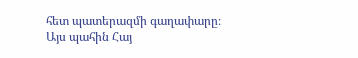հետ պատերազմի գաղափարը։ Այս պահին Հայ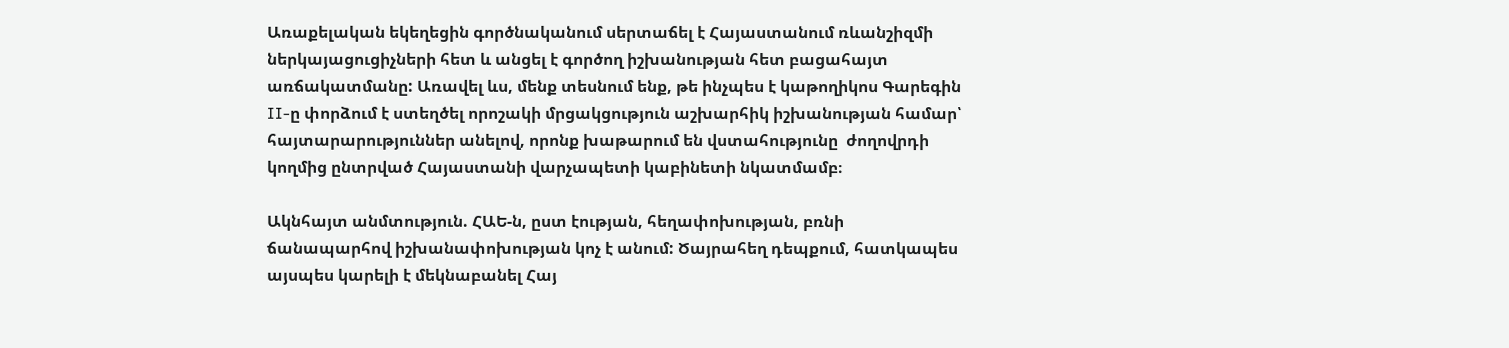Առաքելական եկեղեցին գործնականում սերտաճել է Հայաստանում ռևանշիզմի ներկայացուցիչների հետ և անցել է գործող իշխանության հետ բացահայտ առճակատմանը: Առավել ևս, մենք տեսնում ենք, թե ինչպես է կաթողիկոս Գարեգին II-ը փորձում է ստեղծել որոշակի մրցակցություն աշխարհիկ իշխանության համար՝ հայտարարություններ անելով, որոնք խաթարում են վստահությունը  ժողովրդի կողմից ընտրված Հայաստանի վարչապետի կաբինետի նկատմամբ։

Ակնհայտ անմտություն. ՀԱԵ-ն, ըստ էության, հեղափոխության, բռնի ճանապարհով իշխանափոխության կոչ է անում: Ծայրահեղ դեպքում, հատկապես այսպես կարելի է մեկնաբանել Հայ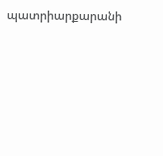պատրիարքարանի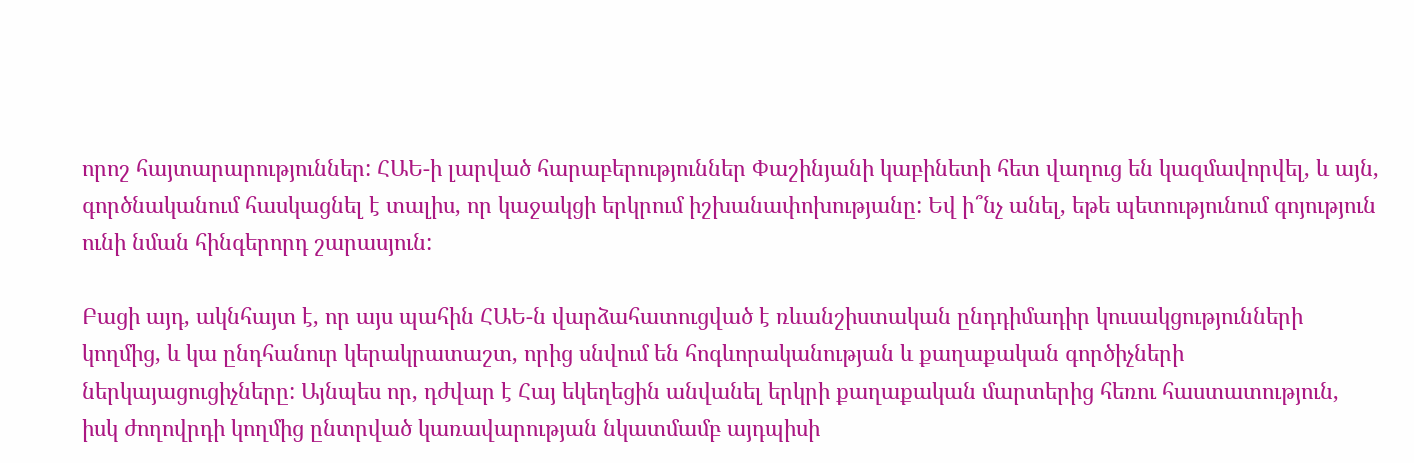որոշ հայտարարություններ: ՀԱԵ-ի լարված հարաբերություններ Փաշինյանի կաբինետի հետ վաղուց են կազմավորվել, և այն, գործնականում հասկացնել է տալիս, որ կաջակցի երկրում իշխանափոխությանը: Եվ ի՞նչ անել, եթե պետությունում գոյություն ունի նման հինգերորդ շարասյուն:

Բացի այդ, ակնհայտ է, որ այս պահին ՀԱԵ-ն վարձահատուցված է ռևանշիստական ընդդիմադիր կուսակցությունների կողմից, և կա ընդհանուր կերակրատաշտ, որից սնվում են հոգևորականության և քաղաքական գործիչների ներկայացուցիչները: Այնպես որ, դժվար է Հայ եկեղեցին անվանել երկրի քաղաքական մարտերից հեռու հաստատություն, իսկ ժողովրդի կողմից ընտրված կառավարության նկատմամբ այդպիսի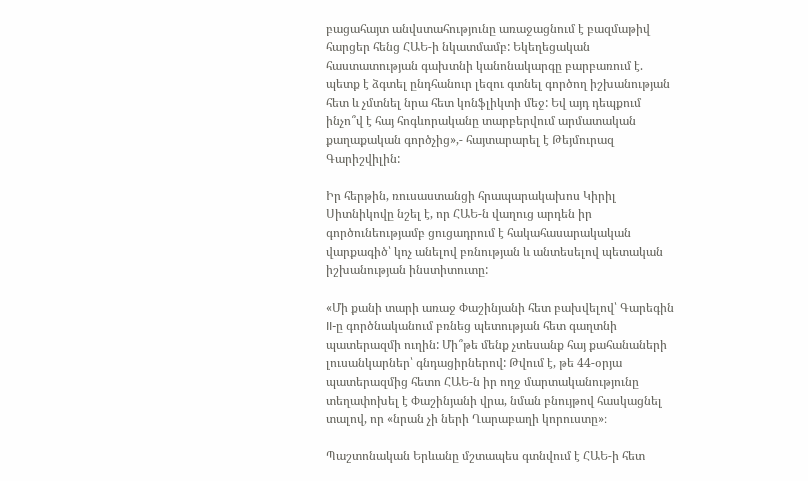բացահայտ անվստահությունը առաջացնում է բազմաթիվ հարցեր հենց ՀԱԵ-ի նկատմամբ: Եկեղեցական հաստատության գախտնի կանոնակարգը բարբառում է. պետք է ձգտել ընդհանուր լեզու գտնել գործող իշխանության հետ և չմտնել նրա հետ կոնֆլիկտի մեջ: Եվ այդ դեպքում ինչո՞վ է հայ հոգևորականը տարբերվում արմատական քաղաքական գործչից»,- հայտարարել է Թեյմուրազ Գարիշվիլին:

Իր հերթին, ռուսաստանցի հրապարակախոս Կիրիլ Սիտնիկովը նշել է, որ ՀԱԵ-ն վաղուց արդեն իր գործունեությամբ ցուցադրում է հակահասարակական վարքագիծ՝ կոչ անելով բռնության և անտեսելով պետական իշխանության ինստիտուտը:

«Մի քանի տարի առաջ Փաշինյանի հետ բախվելով՝ Գարեգին II-ը գործնականում բռնեց պետության հետ գաղտնի պատերազմի ուղին: Մի՞թե մենք չտեսանք հայ քահանաների լուսանկարներ՝ գնդացիրներով: Թվում է, թե 44-օրյա պատերազմից հետո ՀԱԵ-ն իր ողջ մարտականությունը տեղափոխել է Փաշինյանի վրա, նման բնույթով հասկացնել տալով, որ «նրան չի ների Ղարաբաղի կորուստը»։

Պաշտոնական Երևանը մշտապես գտնվում է ՀԱԵ-ի հետ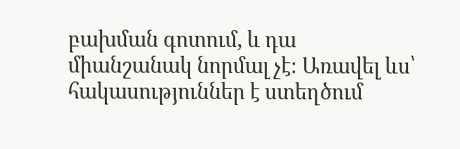բախման գոտում, և դա միանշանակ նորմալ չէ։ Առավել ևս՝ հակասություններ է ստեղծում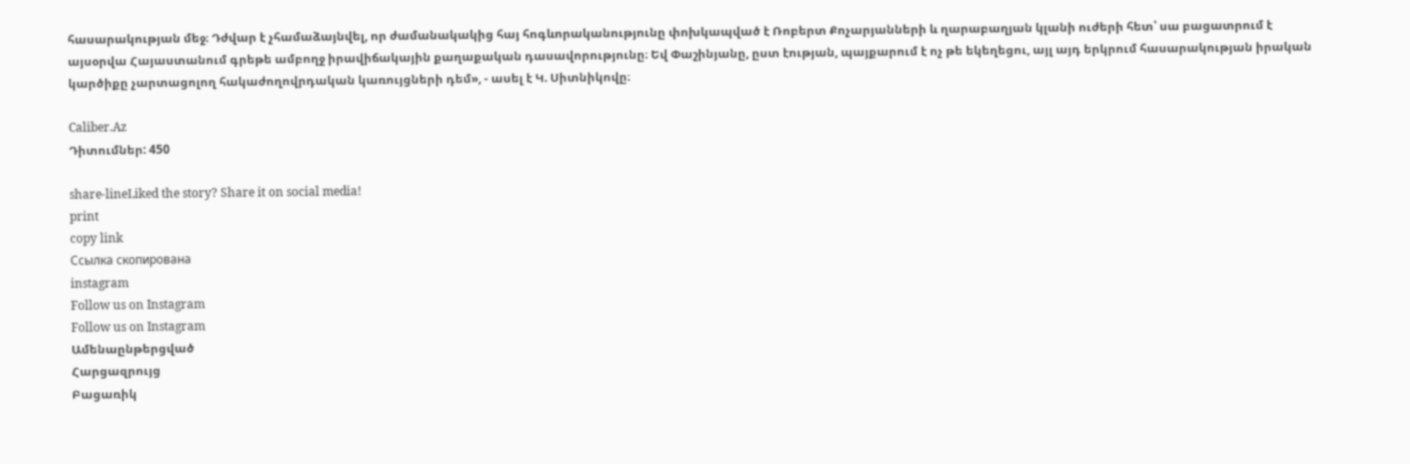հասարակության մեջ։ Դժվար է չհամաձայնվել, որ ժամանակակից հայ հոգևորականությունը փոխկապված է Ռոբերտ Քոչարյանների և ղարաբաղյան կլանի ուժերի հետ՝ սա բացատրում է այսօրվա Հայաստանում գրեթե ամբողջ իրավիճակային քաղաքական դասավորությունը։ Եվ Փաշինյանը, ըստ էության, պայքարում է ոչ թե եկեղեցու, այլ այդ երկրում հասարակության իրական կարծիքը չարտացոլող հակաժողովրդական կառույցների դեմ», - ասել է Կ. Սիտնիկովը։

Caliber.Az
Դիտումներ: 450

share-lineLiked the story? Share it on social media!
print
copy link
Ссылка скопирована
instagram
Follow us on Instagram
Follow us on Instagram
Ամենաընթերցված
Հարցազրույց
Բացառիկ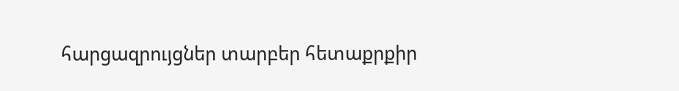հարցազրույցներ տարբեր հետաքրքիր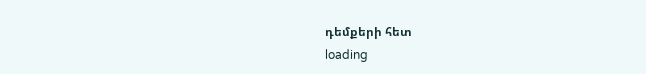դեմքերի հետ
loading